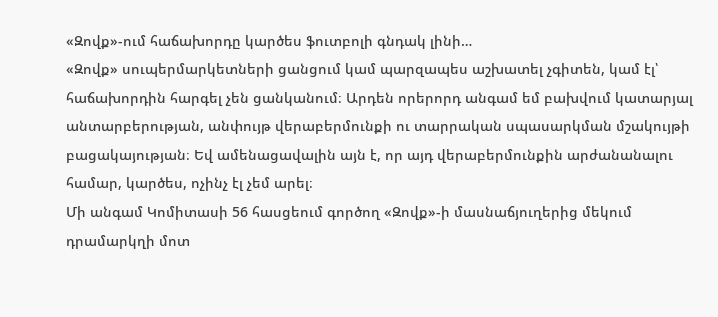«Զովք»-ում հաճախորդը կարծես ֆուտբոլի գնդակ լինի…
«Զովք» սուպերմարկետների ցանցում կամ պարզապես աշխատել չգիտեն, կամ էլ՝ հաճախորդին հարգել չեն ցանկանում։ Արդեն որերորդ անգամ եմ բախվում կատարյալ անտարբերության, անփույթ վերաբերմունքի ու տարրական սպասարկման մշակույթի բացակայության։ Եվ ամենացավալին այն է, որ այդ վերաբերմունքին արժանանալու համար, կարծես, ոչինչ էլ չեմ արել։
Մի անգամ Կոմիտասի 56 հասցեում գործող «Զովք»-ի մասնաճյուղերից մեկում դրամարկղի մոտ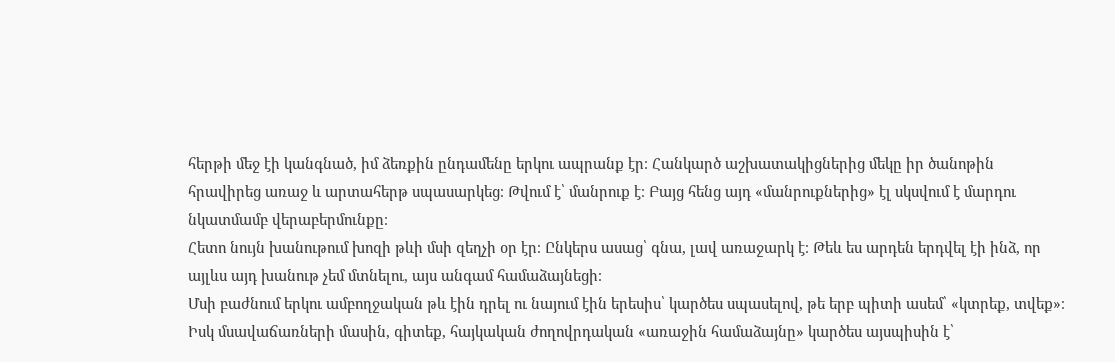հերթի մեջ էի կանգնած, իմ ձեռքին ընդամենը երկու ապրանք էր։ Հանկարծ աշխատակիցներից մեկը իր ծանոթին հրավիրեց առաջ և արտահերթ սպասարկեց։ Թվում է՝ մանրուք է։ Բայց հենց այդ «մանրուքներից» էլ սկսվում է մարդու նկատմամբ վերաբերմունքը։
Հետո նույն խանութում խոզի թևի մսի զեղչի օր էր։ Ընկերս ասաց՝ գնա, լավ առաջարկ է։ Թեև ես արդեն երդվել էի ինձ, որ այլևս այդ խանութ չեմ մտնելու, այս անգամ համաձայնեցի։
Մսի բաժնում երկու ամբողջական թև էին դրել ու նայում էին երեսիս՝ կարծես սպասելով, թե երբ պիտի ասեմ՝ «կտրեք, տվեք»։ Իսկ մսավաճառների մասին, գիտեք, հայկական ժողովրդական «առաջին համաձայնը» կարծես այսպիսին է՝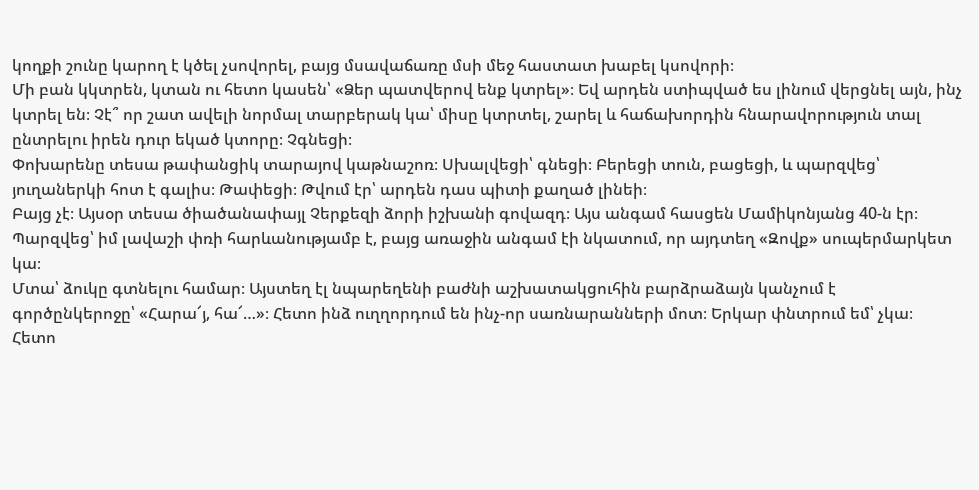կողքի շունը կարող է կծել չսովորել, բայց մսավաճառը մսի մեջ հաստատ խաբել կսովորի։
Մի բան կկտրեն, կտան ու հետո կասեն՝ «Ձեր պատվերով ենք կտրել»։ Եվ արդեն ստիպված ես լինում վերցնել այն, ինչ կտրել են։ Չէ՞ որ շատ ավելի նորմալ տարբերակ կա՝ միսը կտրտել, շարել և հաճախորդին հնարավորություն տալ ընտրելու իրեն դուր եկած կտորը։ Չգնեցի։
Փոխարենը տեսա թափանցիկ տարայով կաթնաշոռ։ Սխալվեցի՝ գնեցի։ Բերեցի տուն, բացեցի, և պարզվեց՝ յուղաներկի հոտ է գալիս։ Թափեցի։ Թվում էր՝ արդեն դաս պիտի քաղած լինեի։
Բայց չէ։ Այսօր տեսա ծիածանափայլ Չերքեզի ձորի իշխանի գովազդ։ Այս անգամ հասցեն Մամիկոնյանց 40-ն էր։ Պարզվեց՝ իմ լավաշի փռի հարևանությամբ է, բայց առաջին անգամ էի նկատում, որ այդտեղ «Զովք» սուպերմարկետ կա։
Մտա՝ ձուկը գտնելու համար։ Այստեղ էլ նպարեղենի բաժնի աշխատակցուհին բարձրաձայն կանչում է գործընկերոջը՝ «Հարա՜յ, հա՜…»։ Հետո ինձ ուղղորդում են ինչ-որ սառնարանների մոտ։ Երկար փնտրում եմ՝ չկա։
Հետո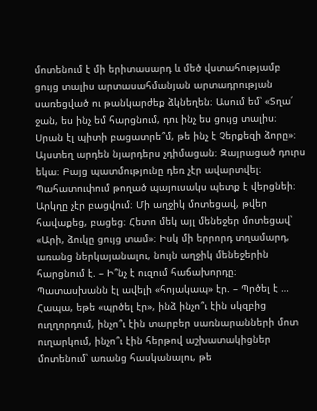մոտենում է մի երիտասարդ և մեծ վստահությամբ ցույց տալիս արտասահմանյան արտադրության սառեցված ու թանկարժեք ձկնեղեն։ Ասում եմ՝ «Տղա՛ ջան, ես ինչ եմ հարցնում, դու ինչ ես ցույց տալիս։ Սրան էլ պիտի բացատրե՞մ, թե ինչ է Չերքեզի ձորը»։
Այստեղ արդեն նյարդերս չդիմացան։ Զայրացած դուրս եկա։ Բայց պատմությունը դեռ չէր ավարտվել։
Պահատուփում թողած պայուսակս պետք է վերցնեի։ Արկղը չէր բացվում։ Մի աղջիկ մոտեցավ, թվեր հավաքեց, բացեց։ Հետո մեկ այլ մենեջեր մոտեցավ՝ «Արի, ձուկը ցույց տամ»։ Իսկ մի երրորդ տղամարդ, առանց ներկայանալու, նույն աղջիկ մենեջերին հարցնում է. – Ի՞նչ է ուզում հաճախորդը։
Պատասխանն էլ ավելի «հոյակապ» էր. – Պրծել է … Հապա, եթե «պրծել էր», ինձ ինչո՞ւ էին սկզբից ուղղորդում, ինչո՞ւ էին տարբեր սառնարանների մոտ ուղարկում, ինչո՞ւ էին հերթով աշխատակիցներ մոտենում՝ առանց հասկանալու, թե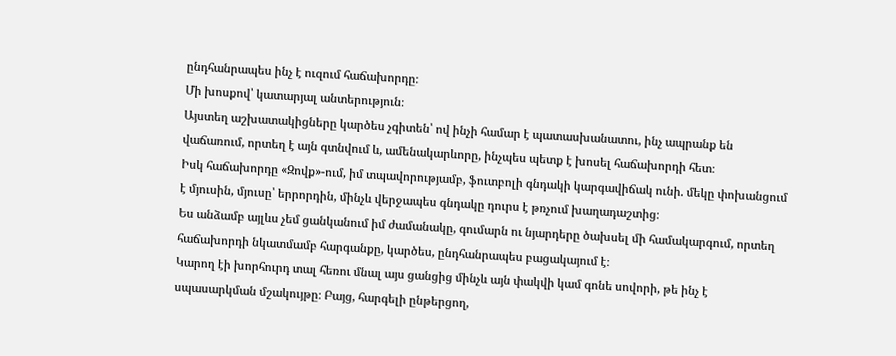ընդհանրապես ինչ է ուզում հաճախորդը։
Մի խոսքով՝ կատարյալ անտերություն։
Այստեղ աշխատակիցները կարծես չգիտեն՝ ով ինչի համար է պատասխանատու, ինչ ապրանք են վաճառում, որտեղ է այն գտնվում և, ամենակարևորը, ինչպես պետք է խոսել հաճախորդի հետ։
Իսկ հաճախորդը «Զովք»-ում, իմ տպավորությամբ, ֆուտբոլի գնդակի կարգավիճակ ունի. մեկը փոխանցում է մյուսին, մյուսը՝ երրորդին, մինչև վերջապես գնդակը դուրս է թռչում խաղադաշտից։
Ես անձամբ այլևս չեմ ցանկանում իմ ժամանակը, գումարն ու նյարդերը ծախսել մի համակարգում, որտեղ հաճախորդի նկատմամբ հարգանքը, կարծես, ընդհանրապես բացակայում է։
Կարող էի խորհուրդ տալ հեռու մնալ այս ցանցից մինչև այն փակվի կամ գոնե սովորի, թե ինչ է սպասարկման մշակույթը։ Բայց, հարգելի ընթերցող,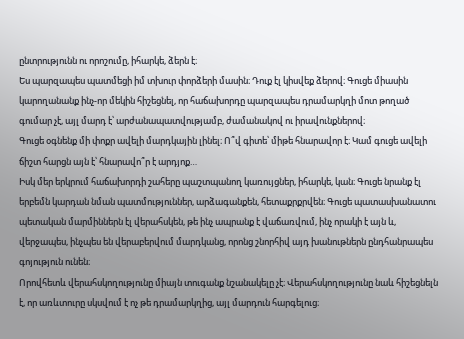ընտրությունն ու որոշումը, իհարկե, ձերն է։
Ես պարզապես պատմեցի իմ տխուր փորձերի մասին։ Դուք էլ կիսվեք ձերով։ Գուցե միասին կարողանանք ինչ-որ մեկին հիշեցնել, որ հաճախորդը պարզապես դրամարկղի մոտ թողած գումար չէ, այլ մարդ է՝ արժանապատվությամբ, ժամանակով ու իրավունքներով։
Գուցե օգնենք մի փոքր ավելի մարդկային լինել։ Ո՞վ գիտե՝ միթե հնարավոր է։ Կամ գուցե ավելի ճիշտ հարցն այն է՝ հնարավո՞ր է արդյոք…
Իսկ մեր երկրում հաճախորդի շահերը պաշտպանող կառույցներ, իհարկե, կան։ Գուցե նրանք էլ երբեմն կարդան նման պատմություններ, արձագանքեն, հետաքրքրվեն։ Գուցե պատասխանատու պետական մարմիններն էլ վերահսկեն, թե ինչ ապրանք է վաճառվում, ինչ որակի է այն և, վերջապես, ինչպես են վերաբերվում մարդկանց, որոնց շնորհիվ այդ խանութներն ընդհանրապես գոյություն ունեն։
Որովհետև վերահսկողությունը միայն տուգանք նշանակելը չէ։ Վերահսկողությունը նաև հիշեցնելն է, որ առևտուրը սկսվում է ոչ թե դրամարկղից, այլ մարդուն հարգելուց։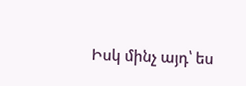Իսկ մինչ այդ՝ ես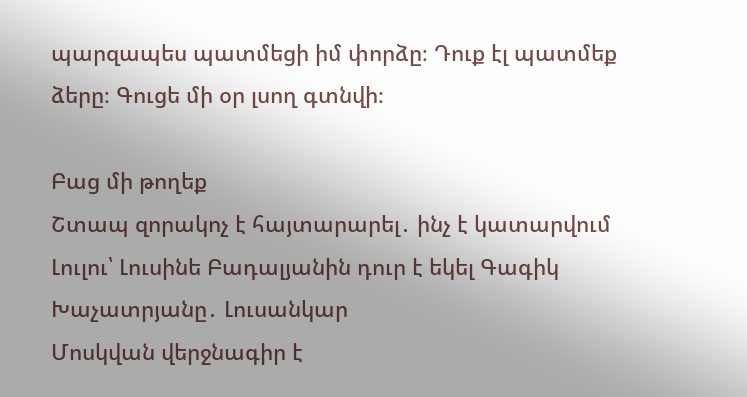պարզապես պատմեցի իմ փորձը։ Դուք էլ պատմեք ձերը։ Գուցե մի օր լսող գտնվի։

Բաց մի թողեք
Շտապ զորակոչ է հայտարարել․ ինչ է կատարվում
Լուլու՝ Լուսինե Բադալյանին դուր է եկել Գագիկ Խաչատրյանը․ Լուսանկար
Մոսկվան վերջնագիր է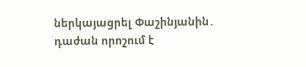ներկայացրել Փաշինյանին․ դաժան որոշում է